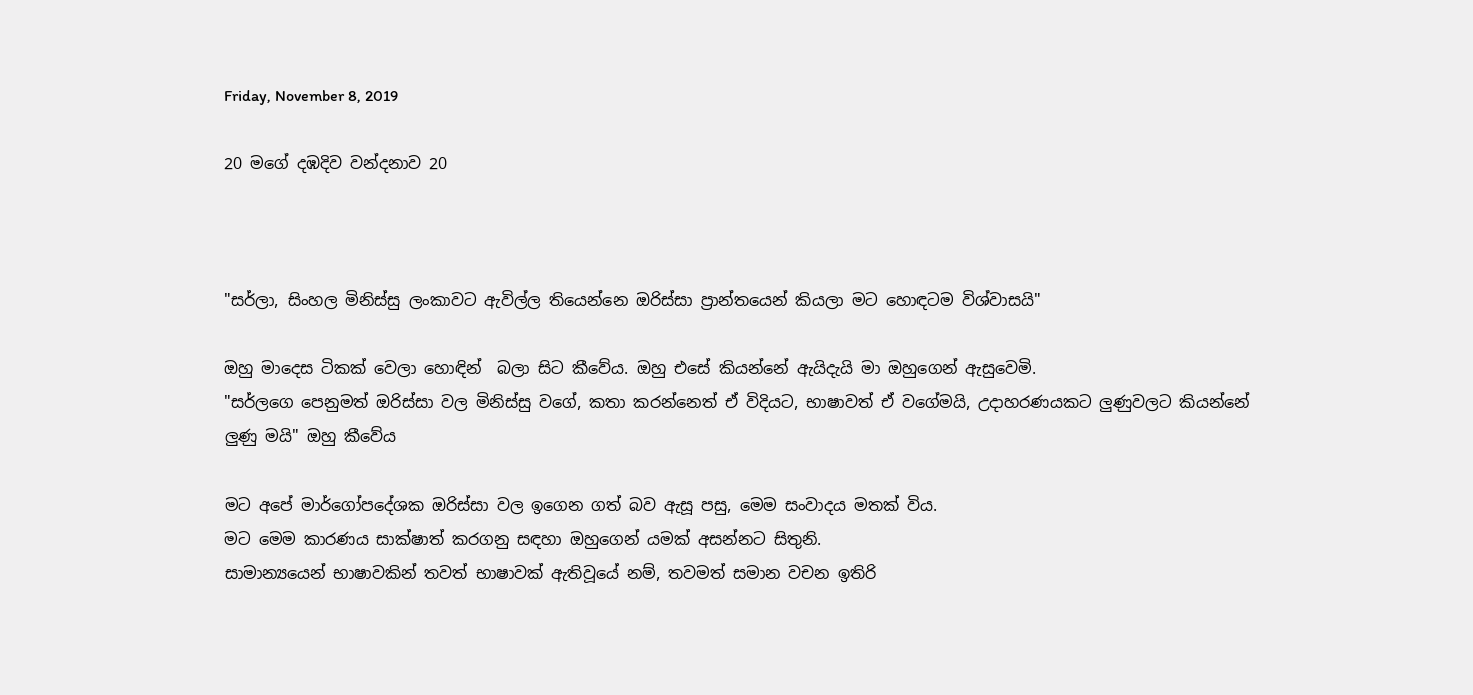Friday, November 8, 2019

20 මගේ දඹදිව වන්දනාව 20



"සර්ලා, සිංහල මිනිස්සු ලංකාවට ඇවිල්ල තියෙන්නෙ ඔරිස්සා ප්‍රාන්තයෙන් කියලා මට හොඳටම විශ්වාසයි"

ඔහු මාදෙස ටිකක් වෙලා හොඳින්  බලා සිට කීවේය. ඔහු එසේ කියන්නේ ඇයිදැයි මා ඔහුගෙන් ඇසුවෙමි.
"සර්ලගෙ පෙනුමත් ඔරිස්සා වල මිනිස්සු වගේ, කතා කරන්නෙත් ඒ විදියට, භාෂාවත් ඒ වගේමයි, උදාහරණයකට ලුණුවලට කියන්නේ ලුණු මයි" ඔහු කීවේය

මට අපේ මාර්ගෝපදේශක ඔරිස්සා වල ඉගෙන ගත් බව ඇසූ පසු, මෙම සංවාදය මතක් විය.
මට මෙම කාරණය සාක්ෂාත් කරගනු සඳහා ඔහුගෙන් යමක් අසන්නට සිතුනි.
සාමාන්‍යයෙන් භාෂාවකින් තවත් භාෂාවක් ඇතිවූයේ නම්, තවමත් සමාන වචන ඉතිරි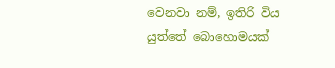වෙනවා නම්, ඉතිරි විය යුත්තේ බොහොමයක්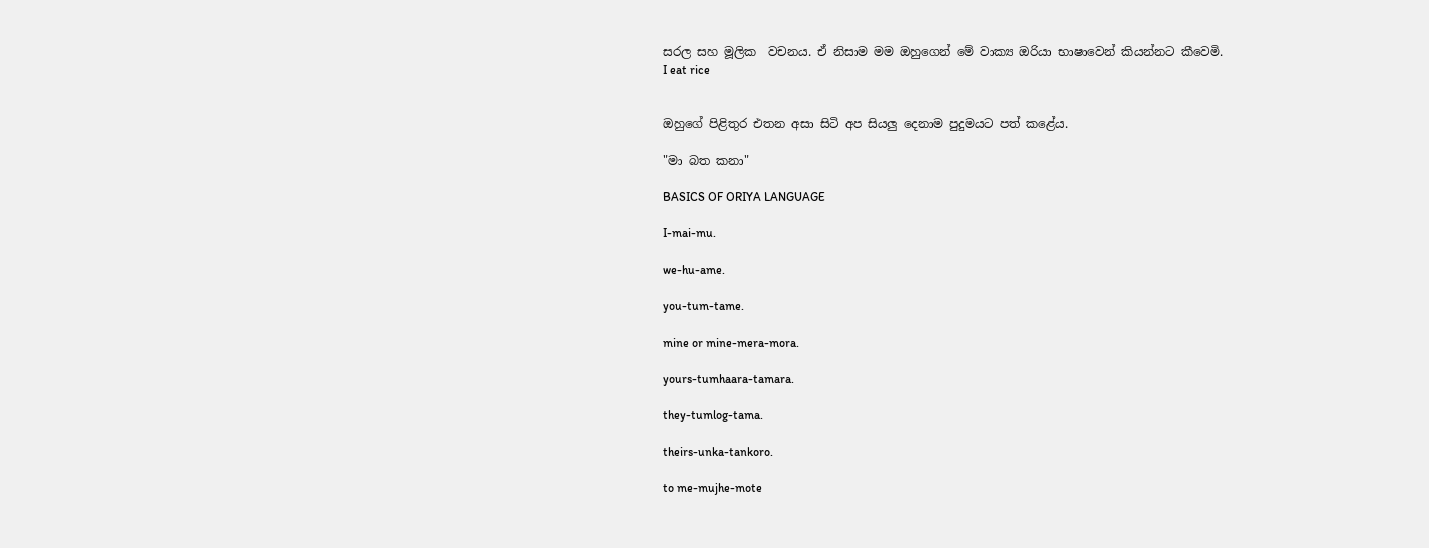සරල සහ මූලික  වචනය. ඒ නිසාම මම ඔහුගෙන් මේ වාක්‍ය ඔරියා භාෂාවෙන් කියන්නට කීවෙමි.
I eat rice


ඔහුගේ පිළිතුර එතන අසා සිටි අප සියලු දෙනාම පුදුමයට පත් කළේය.

"මා බත කනා"

BASICS OF ORIYA LANGUAGE

I-mai-mu.

we-hu-ame.

you-tum-tame.

mine or mine-mera-mora.

yours-tumhaara-tamara.

they-tumlog-tama.

theirs-unka-tankoro.

to me-mujhe-mote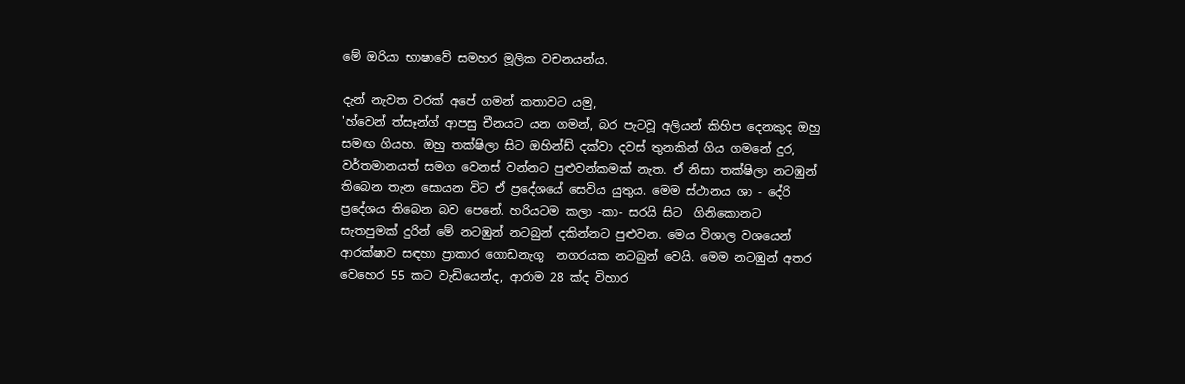මේ ඔරියා භාෂාවේ සමහර මූලික වචනයන්ය.

දැන් නැවත වරක් අපේ ගමන් කතාවට යමු,
'හ්වෙන් ත්සෑන්ග් ආපසු චීනයට යන ගමන්, බර පැටවූ අලියන් කිහිප දෙනකුද ඔහු සමඟ ගියහ. ඔහු තක්ෂිලා සිට ඔහින්ඩ් දක්වා දවස් තුනකින් ගිය ගමනේ දුර, වර්තමානයත් සමග වෙනස් වන්නට පුළුවන්කමක් නැත. ඒ නිසා තක්ෂිලා නටඹුන් තිබෙන තැන සොයන විට ඒ ප්‍රදේශයේ සෙවිය යුතුය. මෙම ස්ථානය ශා - දේරි ප්‍රදේශය තිබෙන බව පෙනේ. හරියටම කලා -කා- සරයි සිට  ගිනිකොනට සැතපුමක් දුරින් මේ නටඹුන් නටබුන් දකින්නට පුළුවන. මෙය විශාල වශයෙන් ආරක්ෂාව සඳහා ප්‍රාකාර ගොඩනැගූ  නගරයක නටබුන් වෙයි. මෙම නටඹුන් අතර වෙහෙර 55 කට වැඩියෙන්ද, ආරාම 28 ක්ද විහාර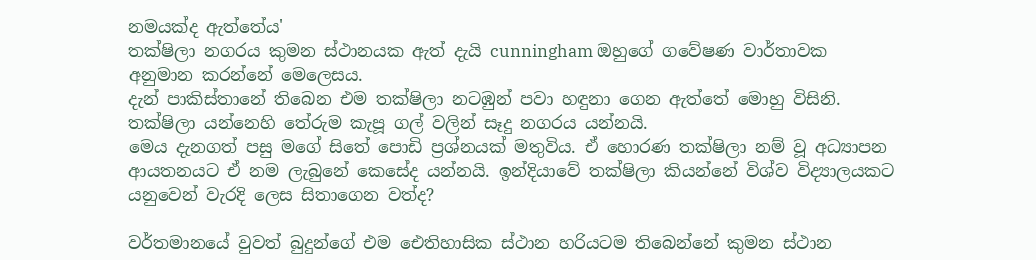නමයක්ද ඇත්තේය'
තක්ෂිලා නගරය කුමන ස්ථානයක ඇත් දැයි cunningham ඔහුගේ ගවේෂණ වාර්තාවක අනුමාන කරන්නේ මෙලෙසය.
දැන් පාකිස්තානේ තිබෙන එම තක්ෂිලා නටඹුන් පවා හඳුනා ගෙන ඇත්තේ මොහු විසිනි. තක්ෂිලා යන්නෙහි තේරුම කැපූ ගල් වලින් සෑදු නගරය යන්නයි.
මෙය දැනගත් පසු මගේ සිතේ පොඩි ප්‍රශ්නයක් මතුවිය. ඒ හොරණ තක්ෂිලා නම් වූ අධ්‍යාපන ආයතනයට ඒ නම ලැබුනේ කෙසේද යන්නයි. ඉන්දියාවේ තක්ෂිලා කියන්නේ විශ්ව විද්‍යාලයකට යනුවෙන් වැරදි ලෙස සිතාගෙන වත්ද?

වර්තමානයේ වුවත් බුදුන්ගේ එම ඓතිහාසික ස්ථාන හරියටම තිබෙන්නේ කුමන ස්ථාන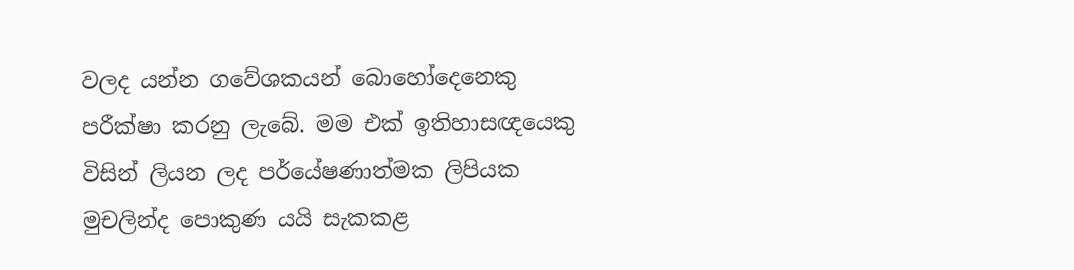වලද යන්න ගවේශකයන් බොහෝදෙනෙකු පරීක්ෂා කරනු ලැබේ. මම එක් ඉතිහාසඥයෙකු විසින් ලියන ලද පර්යේෂණාත්මක ලිපියක මුචලින්ද පොකුණ යයි සැකකළ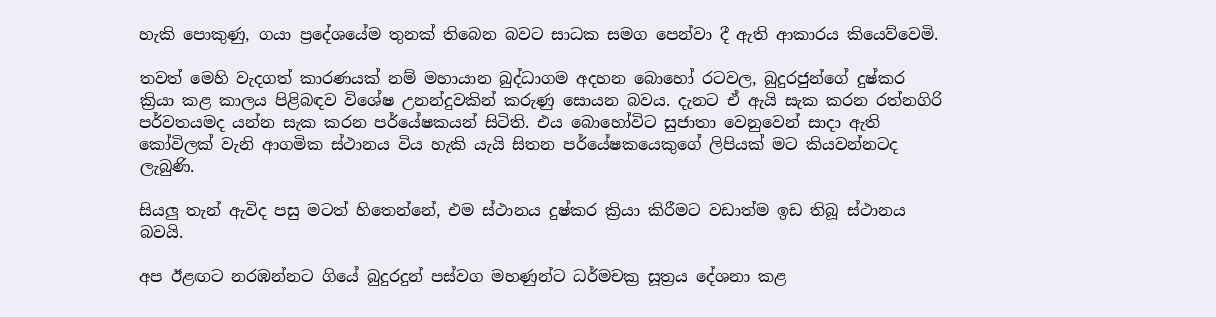හැකි පොකුණු, ගයා ප්‍රදේශයේම තුනක් තිබෙන බවට සාධක සමග පෙන්වා දී ඇති ආකාරය කියෙව්වෙමි.

තවත් මෙහි වැදගත් කාරණයක් නම් මහායාන බුද්ධාගම අදහන බොහෝ රටවල, බුදුරජුන්ගේ දුෂ්කර ක්‍රියා කළ කාලය පිළිබඳව විශේෂ උනන්දුවකින් කරුණු සොයන බවය. දැනට ඒ ඇයි සැක කරන රත්නගිරි පර්වතයමද යන්න සැක කරන පර්යේෂකයන් සිටිති. එය බොහෝවිට සුජාතා වෙනුවෙන් සාදා ඇති කෝවිලක් වැනි ආගමික ස්ථානය විය හැකි යැයි සිතන පර්යේෂකයෙකුගේ ලිපියක් මට කියවන්නටද ලැබුණි.

සියලු තැන් ඇවිද පසු මටත් හිතෙන්නේ, එම ස්ථානය දුෂ්කර ක්‍රියා කිරීමට වඩාත්ම ඉඩ තිබූ ස්ථානය බවයි.

අප ඊළඟට නරඹන්නට ගියේ බුදුරදුන් පස්වග මහණුන්ට ධර්මචක්‍ර සූත්‍රය දේශනා කළ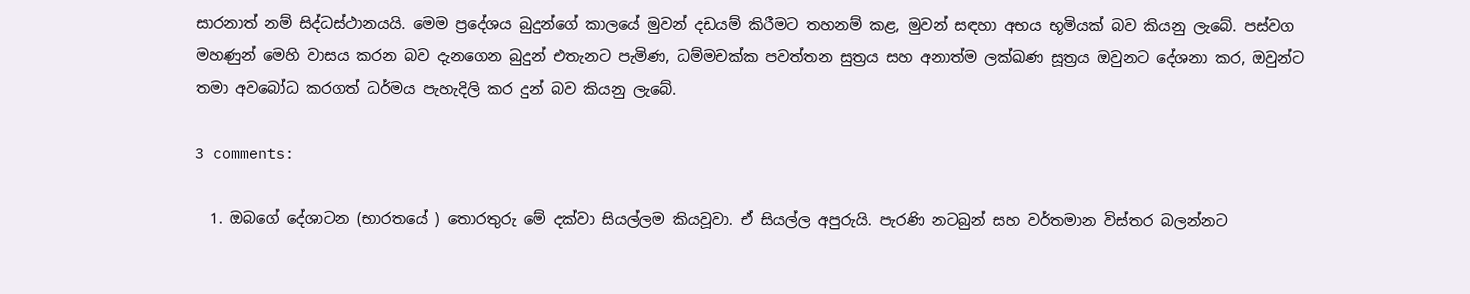සාරනාත් නම් සිද්ධස්ථානයයි. මෙම ප්‍රදේශය බුදුන්ගේ කාලයේ මුවන් දඩයම් කිරීමට තහනම් කළ, මුවන් සඳහා අභය භූමියක් බව කියනු ලැබේ. පස්වග මහණුන් මෙහි වාසය කරන බව දැනගෙන බුදුන් එතැනට පැමිණ, ධම්මචක්ක පවත්තන සුත්‍රය සහ අනාත්ම ලක්ඛණ සූත්‍රය ඔවුනට දේශනා කර, ඔවුන්ට තමා අවබෝධ කරගත් ධර්මය පැහැදිලි කර දුන් බව කියනු ලැබේ.

3 comments:

  1. ඔබගේ දේශාටන (භාරතයේ ) තොරතුරු මේ දක්වා සියල්ලම කියවූවා. ඒ සියල්ල අපුරුයි. පැරණි නටබුන් සහ වර්තමාන විස්තර බලන්නට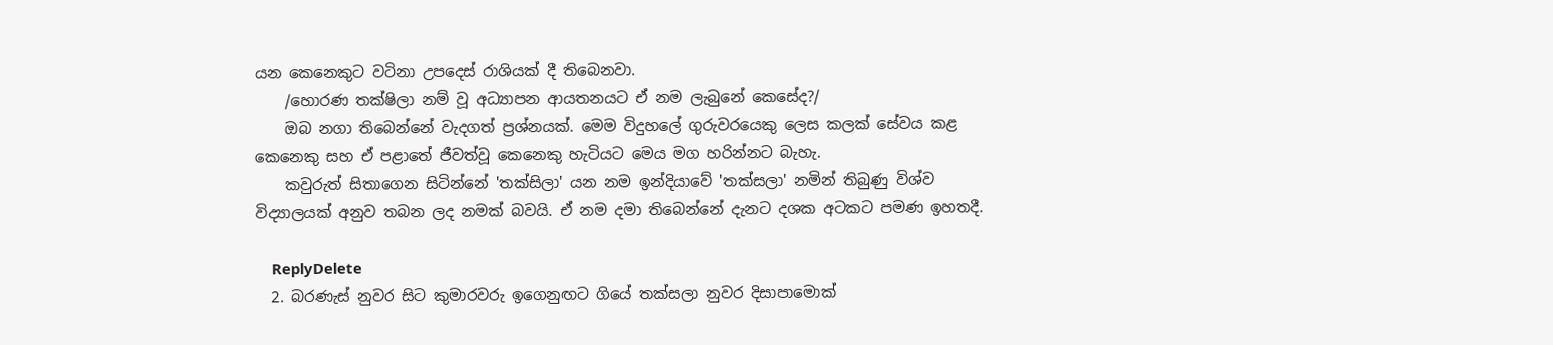යන කෙනෙකුට වටිනා උපදෙස් රාශියක් දී තිබෙනවා.
    /හොරණ තක්ෂිලා නම් වූ අධ්‍යාපන ආයතනයට ඒ නම ලැබුනේ කෙසේද?/
    ඔබ නගා තිබෙන්නේ වැදගත් ප්‍රශ්නයක්. මෙම විදුහලේ ගුරුවරයෙකු ලෙස කලක් සේවය කළ කෙනෙකු සහ ඒ පළාතේ ජීවත්වූ කෙනෙකු හැටියට මෙය මග හරින්නට බැහැ.
    කවුරුත් සිතාගෙන සිටින්නේ 'තක්සිලා' යන නම ඉන්දියාවේ 'තක්සලා' නමින් තිබුණු විශ්ව විද්‍යාලයක් අනුව තබන ලද නමක් බවයි. ඒ නම දමා තිබෙන්නේ දැනට දශක අටකට පමණ ඉහතදී.

    ReplyDelete
  2. බරණැස් නුවර සිට කුමාරවරු ඉගෙනුඟට ගියේ තක්සලා නුවර දිසාපාමොක්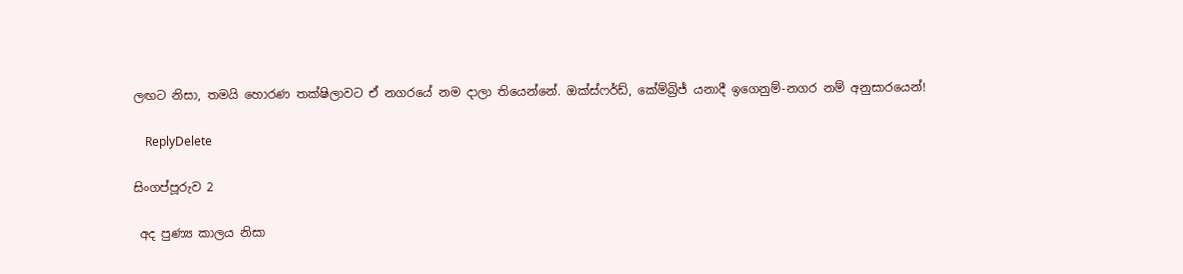ලඟට නිසා, තමයි හොරණ තක්ෂිලාවට ඒ නගරයේ නම දාලා තියෙන්නේ. ඔක්ස්ෆර්ඩ්, කේම්බ්‍රිජ් යනාදී ඉගෙනුම්-නගර නම් අනුසාරයෙන්!

    ReplyDelete

සිංගප්පූරුව 2

 අද පුණ්‍ය කාලය නිසා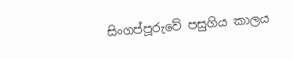සිංගප්පූරුවේ පසුගිය කාලය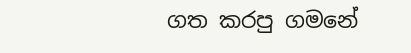ගත කරපු ගමනේ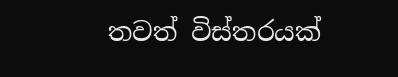තවත් විස්තරයක්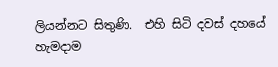ලියන්නට සිතුණි.  එහි සිටි දවස් දහයේ හැමදාම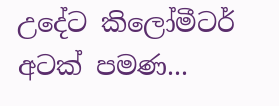උදේට කිලෝමීටර් අටක් පමණ...